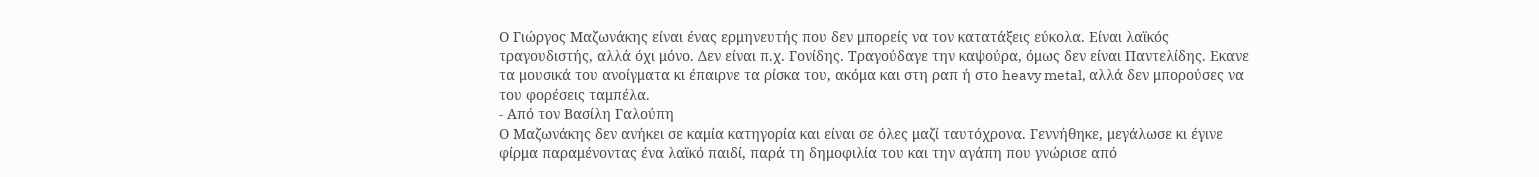Ο Γιώργος Μαζωνάκης είναι ένας ερμηνευτής που δεν μπορείς να τον κατατάξεις εύκολα. Είναι λαϊκός τραγουδιστής, αλλά όχι μόνο. Δεν είναι π.χ. Γονίδης. Τραγούδαγε την καψούρα, όμως δεν είναι Παντελίδης. Εκανε τα μουσικά του ανοίγματα κι έπαιρνε τα ρίσκα του, ακόμα και στη ραπ ή στο heavy metal, αλλά δεν μπορούσες να του φορέσεις ταμπέλα.
- Από τον Βασίλη Γαλούπη
Ο Μαζωνάκης δεν ανήκει σε καμία κατηγορία και είναι σε όλες μαζί ταυτόχρονα. Γεννήθηκε, μεγάλωσε κι έγινε φίρμα παραμένοντας ένα λαϊκό παιδί, παρά τη δημοφιλία του και την αγάπη που γνώρισε από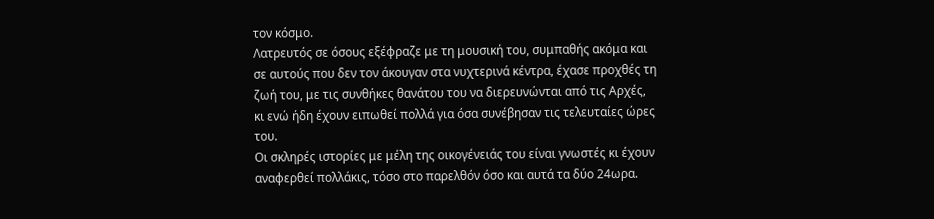τον κόσμο.
Λατρευτός σε όσους εξέφραζε με τη μουσική του, συμπαθής ακόμα και σε αυτούς που δεν τον άκουγαν στα νυχτερινά κέντρα, έχασε προχθές τη ζωή του, με τις συνθήκες θανάτου του να διερευνώνται από τις Αρχές, κι ενώ ήδη έχουν ειπωθεί πολλά για όσα συνέβησαν τις τελευταίες ώρες του.
Οι σκληρές ιστορίες με μέλη της οικογένειάς του είναι γνωστές κι έχουν αναφερθεί πολλάκις, τόσο στο παρελθόν όσο και αυτά τα δύο 24ωρα.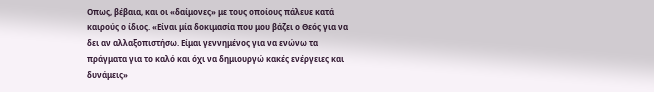Οπως, βέβαια, και οι «δαίμονες» με τους οποίους πάλευε κατά καιρούς ο ίδιος. «Είναι μία δοκιμασία που μου βάζει ο Θεός για να δει αν αλλαξοπιστήσω. Είμαι γεννημένος για να ενώνω τα πράγματα για το καλό και όχι να δημιουργώ κακές ενέργειες και δυνάμεις»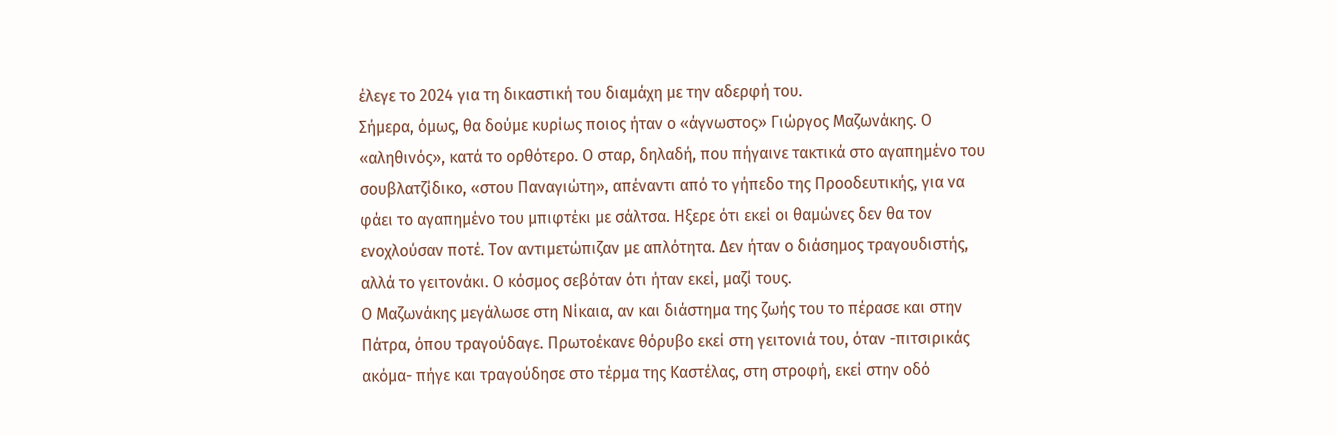έλεγε το 2024 για τη δικαστική του διαμάχη με την αδερφή του.
Σήμερα, όμως, θα δούμε κυρίως ποιος ήταν ο «άγνωστος» Γιώργος Μαζωνάκης. Ο «αληθινός», κατά το ορθότερο. Ο σταρ, δηλαδή, που πήγαινε τακτικά στο αγαπημένο του σουβλατζίδικο, «στου Παναγιώτη», απέναντι από το γήπεδο της Προοδευτικής, για να φάει το αγαπημένο του μπιφτέκι με σάλτσα. Ηξερε ότι εκεί οι θαμώνες δεν θα τον ενοχλούσαν ποτέ. Τον αντιμετώπιζαν με απλότητα. Δεν ήταν ο διάσημος τραγουδιστής, αλλά το γειτονάκι. Ο κόσμος σεβόταν ότι ήταν εκεί, μαζί τους.
Ο Μαζωνάκης μεγάλωσε στη Νίκαια, αν και διάστημα της ζωής του το πέρασε και στην Πάτρα, όπου τραγούδαγε. Πρωτοέκανε θόρυβο εκεί στη γειτονιά του, όταν -πιτσιρικάς ακόμα- πήγε και τραγούδησε στο τέρμα της Καστέλας, στη στροφή, εκεί στην οδό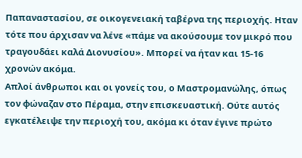Παπαναστασίου, σε οικογενειακή ταβέρνα της περιοχής. Ηταν τότε που άρχισαν να λένε «πάμε να ακούσουμε τον μικρό που τραγουδάει καλά Διονυσίου». Μπορεί να ήταν και 15-16 χρονών ακόμα.
Απλοί άνθρωποι και οι γονείς του, ο Μαστρομανώλης, όπως τον φώναζαν στο Πέραμα, στην επισκευαστική. Ούτε αυτός εγκατέλειψε την περιοχή του, ακόμα κι όταν έγινε πρώτο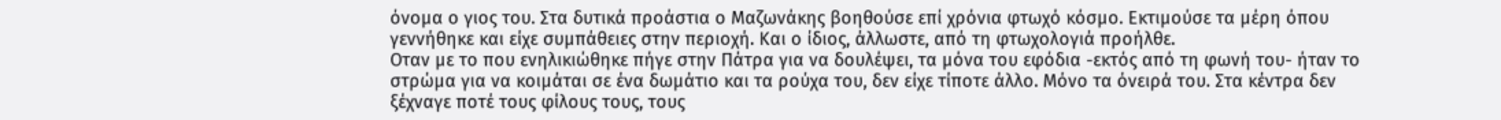όνομα ο γιος του. Στα δυτικά προάστια ο Μαζωνάκης βοηθούσε επί χρόνια φτωχό κόσμο. Εκτιμούσε τα μέρη όπου γεννήθηκε και είχε συμπάθειες στην περιοχή. Και ο ίδιος, άλλωστε, από τη φτωχολογιά προήλθε.
Οταν με το που ενηλικιώθηκε πήγε στην Πάτρα για να δουλέψει, τα μόνα του εφόδια -εκτός από τη φωνή του- ήταν το στρώμα για να κοιμάται σε ένα δωμάτιο και τα ρούχα του, δεν είχε τίποτε άλλο. Μόνο τα όνειρά του. Στα κέντρα δεν ξέχναγε ποτέ τους φίλους τους, τους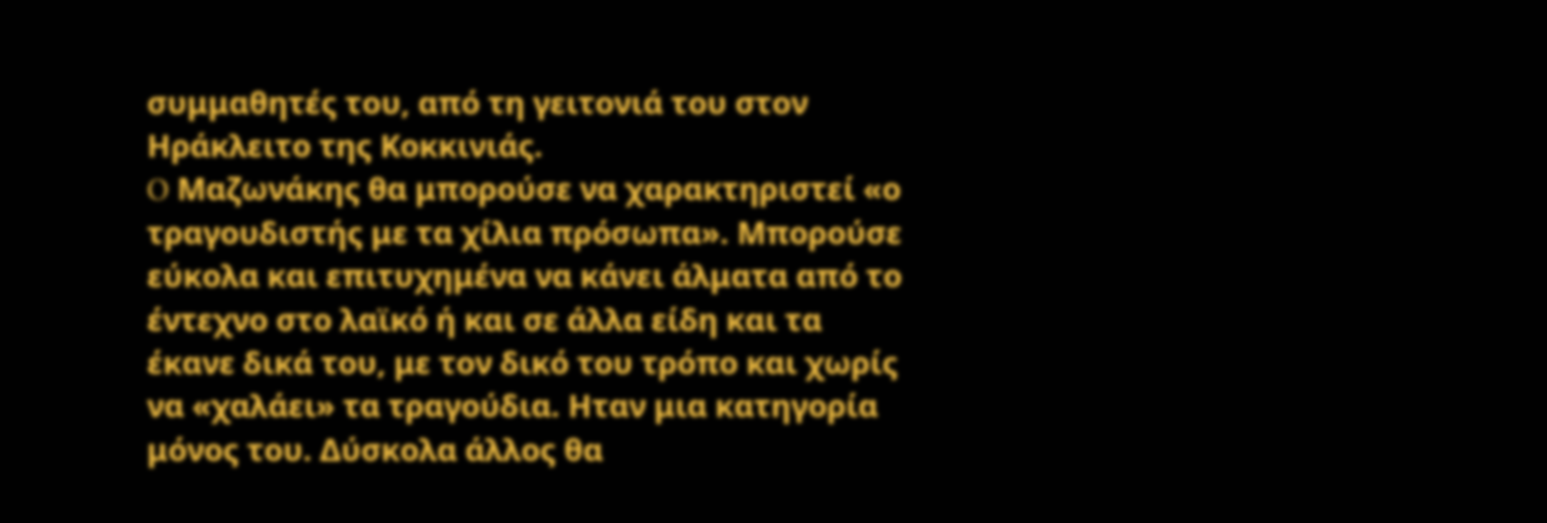συμμαθητές του, από τη γειτονιά του στον Ηράκλειτο της Κοκκινιάς.
O Μαζωνάκης θα μπορούσε να χαρακτηριστεί «ο τραγουδιστής με τα χίλια πρόσωπα». Μπορούσε εύκολα και επιτυχημένα να κάνει άλματα από το έντεχνο στο λαϊκό ή και σε άλλα είδη και τα έκανε δικά του, με τον δικό του τρόπο και χωρίς να «χαλάει» τα τραγούδια. Ηταν μια κατηγορία μόνος του. Δύσκολα άλλος θα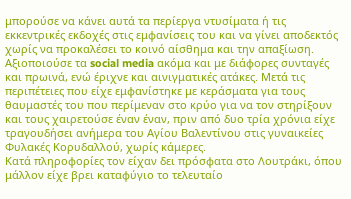μπορούσε να κάνει αυτά τα περίεργα ντυσίματα ή τις εκκεντρικές εκδοχές στις εμφανίσεις του και να γίνει αποδεκτός χωρίς να προκαλέσει το κοινό αίσθημα και την απαξίωση.
Αξιοποιούσε τα social media ακόμα και με διάφορες συνταγές και πρωινά, ενώ έριχνε και αινιγματικές ατάκες. Μετά τις περιπέτειες που είχε εμφανίστηκε με κεράσματα για τους θαυμαστές του που περίμεναν στο κρύο για να τον στηρίξουν και τους χαιρετούσε έναν έναν, πριν από δυο τρία χρόνια είχε τραγουδήσει ανήμερα του Αγίου Βαλεντίνου στις γυναικείες Φυλακές Κορυδαλλού, χωρίς κάμερες.
Κατά πληροφορίες τον είχαν δει πρόσφατα στο Λουτράκι, όπου μάλλον είχε βρει καταφύγιο το τελευταίο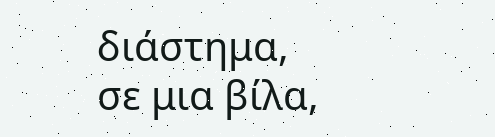διάστημα, σε μια βίλα,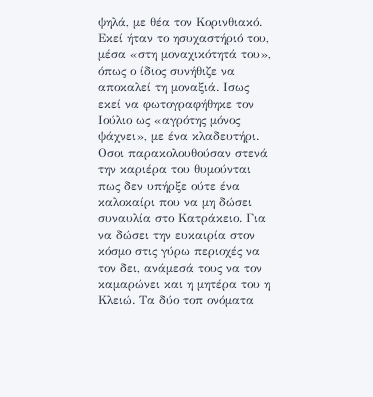ψηλά, με θέα τον Κορινθιακό. Εκεί ήταν το ησυχαστήριό του, μέσα «στη μοναχικότητά του», όπως ο ίδιος συνήθιζε να αποκαλεί τη μοναξιά. Ισως εκεί να φωτογραφήθηκε τον Ιούλιο ως «αγρότης μόνος ψάχνει», με ένα κλαδευτήρι.
Οσοι παρακολουθούσαν στενά την καριέρα του θυμούνται πως δεν υπήρξε ούτε ένα καλοκαίρι που να μη δώσει συναυλία στο Κατράκειο. Για να δώσει την ευκαιρία στον κόσμο στις γύρω περιοχές να τον δει, ανάμεσά τους να τον καμαρώνει και η μητέρα του η Κλειώ. Τα δύο τοπ ονόματα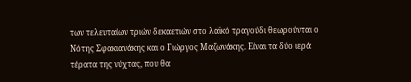των τελευταίων τριών δεκαετιών στο λαϊκό τραγούδι θεωρούνται ο Νότης Σφακιανάκης και ο Γιώργος Μαζωνάκης. Είναι τα δύο ιερά τέρατα της νύχτας, που θα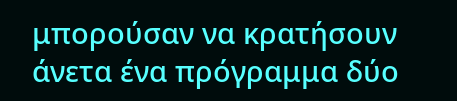μπορούσαν να κρατήσουν άνετα ένα πρόγραμμα δύο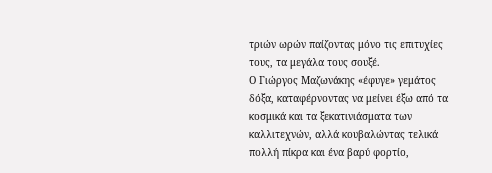τριών ωρών παίζοντας μόνο τις επιτυχίες τους, τα μεγάλα τους σουξέ.
Ο Γιώργος Μαζωνάκης «έφυγε» γεμάτος δόξα, καταφέρνοντας να μείνει έξω από τα κοσμικά και τα ξεκατινιάσματα των καλλιτεχνών, αλλά κουβαλώντας τελικά πολλή πίκρα και ένα βαρύ φορτίο,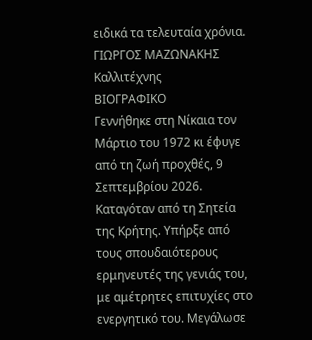ειδικά τα τελευταία χρόνια.
ΓΙΩΡΓΟΣ ΜΑΖΩΝΑΚΗΣ
Καλλιτέχνης
ΒΙΟΓΡΑΦΙΚΟ
Γεννήθηκε στη Νίκαια τον Μάρτιο του 1972 κι έφυγε από τη ζωή προχθές, 9 Σεπτεμβρίου 2026. Καταγόταν από τη Σητεία της Κρήτης. Υπήρξε από τους σπουδαιότερους ερμηνευτές της γενιάς του, με αμέτρητες επιτυχίες στο ενεργητικό του. Μεγάλωσε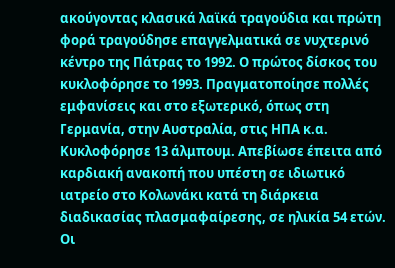ακούγοντας κλασικά λαϊκά τραγούδια και πρώτη φορά τραγούδησε επαγγελματικά σε νυχτερινό κέντρο της Πάτρας το 1992. Ο πρώτος δίσκος του κυκλοφόρησε το 1993. Πραγματοποίησε πολλές εμφανίσεις και στο εξωτερικό, όπως στη Γερμανία, στην Αυστραλία, στις ΗΠΑ κ.α. Κυκλοφόρησε 13 άλμπουμ. Απεβίωσε έπειτα από καρδιακή ανακοπή που υπέστη σε ιδιωτικό ιατρείο στο Κολωνάκι κατά τη διάρκεια διαδικασίας πλασμαφαίρεσης, σε ηλικία 54 ετών. Οι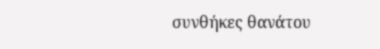συνθήκες θανάτου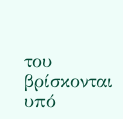του βρίσκονται υπό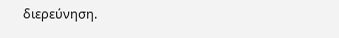διερεύνηση.